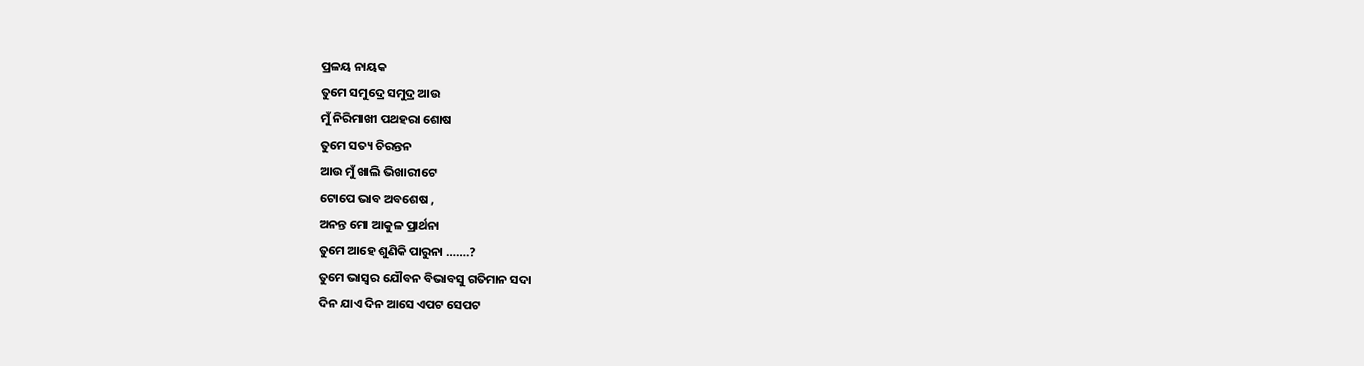ପ୍ରଳୟ ନାୟକ
ତୁମେ ସମୁଦ୍ରେ ସମୁଦ୍ର ଆଉ
ମୁଁ ନିରିମାଖୀ ପଥହରା ଶୋଷ
ତୁମେ ସତ୍ୟ ଚିରନ୍ତନ
ଆଉ ମୁଁ ଖାଲି ଭିଖାରୀଟେ
ଟୋପେ ଭାବ ଅବଶେଷ ,
ଅନନ୍ତ ମୋ ଆକୁଳ ପ୍ରାର୍ଥନା
ତୁମେ ଆହେ ଶୁଣିକି ପାରୁନା …….?
ତୁମେ ଭାସ୍ବର ଯୌବନ ବିଭାବସୁ ଗତିମାନ ସଦା
ଦିନ ଯାଏ ଦିନ ଆସେ ଏପଟ ସେପଟ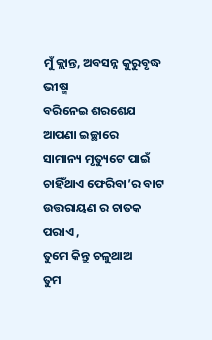ମୁଁ କ୍ଲାନ୍ତ, ଅବସନ୍ନ କୁରୁବୃଦ୍ଧ ଭୀଷ୍ମ
ବରିନେଇ ଶରଶେଯ ଆପଣା ଇଚ୍ଛାରେ
ସାମାନ୍ୟ ମୃତ୍ୟୁଟେ ପାଇଁ ଚାହିଁଥାଏ ଫେରିବା’ର ବାଟ
ଉତ୍ତରାୟଣ ର ଚାତକ ପରାଏ ,
ତୁମେ କିନ୍ତୁ ଚଳୁଥାଅ
ତୁମ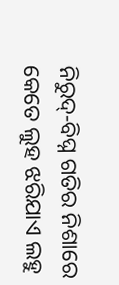ନିରୁଦ୍-ବିଘ୍ନ ଗତିର ନିଶାରେ
କେତେ ଲୁହ ଝରିଯାଏ ଲହୁ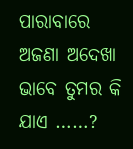ପାରାବାରେ
ଅଜଣା ଅଦେଖା ଭାବେ ତୁମର କି ଯାଏ ……?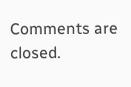Comments are closed.